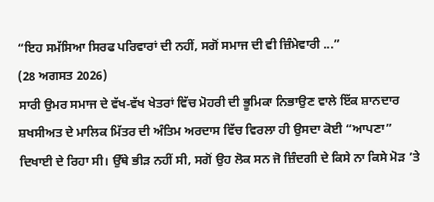“ਇਹ ਸਮੱਸਿਆ ਸਿਰਫ ਪਰਿਵਾਰਾਂ ਦੀ ਨਹੀਂ, ਸਗੋਂ ਸਮਾਜ ਦੀ ਵੀ ਜ਼ਿੰਮੇਵਾਰੀ ...”
(28 ਅਗਸਤ 2026)
ਸਾਰੀ ਉਮਰ ਸਮਾਜ ਦੇ ਵੱਖ-ਵੱਖ ਖੇਤਰਾਂ ਵਿੱਚ ਮੋਹਰੀ ਦੀ ਭੂਮਿਕਾ ਨਿਭਾਉਣ ਵਾਲੇ ਇੱਕ ਸ਼ਾਨਦਾਰ ਸ਼ਖਸੀਅਤ ਦੇ ਮਾਲਿਕ ਮਿੱਤਰ ਦੀ ਅੰਤਿਮ ਅਰਦਾਸ ਵਿੱਚ ਵਿਰਲਾ ਹੀ ਉਸਦਾ ਕੋਈ “ਆਪਣਾ” ਦਿਖਾਈ ਦੇ ਰਿਹਾ ਸੀ। ਉੱਥੇ ਭੀੜ ਨਹੀਂ ਸੀ, ਸਗੋਂ ਉਹ ਲੋਕ ਸਨ ਜੋ ਜ਼ਿੰਦਗੀ ਦੇ ਕਿਸੇ ਨਾ ਕਿਸੇ ਮੋੜ ’ਤੇ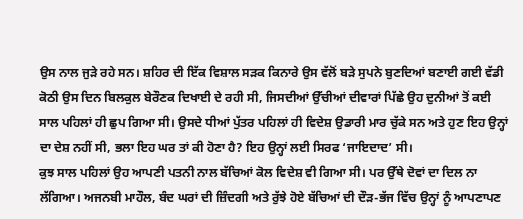ਉਸ ਨਾਲ ਜੁੜੇ ਰਹੇ ਸਨ। ਸ਼ਹਿਰ ਦੀ ਇੱਕ ਵਿਸ਼ਾਲ ਸੜਕ ਕਿਨਾਰੇ ਉਸ ਵੱਲੋਂ ਬੜੇ ਸੁਪਨੇ ਬੁਣਦਿਆਂ ਬਣਾਈ ਗਈ ਵੱਡੀ ਕੋਠੀ ਉਸ ਦਿਨ ਬਿਲਕੁਲ ਬੇਰੌਣਕ ਦਿਖਾਈ ਦੇ ਰਹੀ ਸੀ, ਜਿਸਦੀਆਂ ਉੱਚੀਆਂ ਦੀਵਾਰਾਂ ਪਿੱਛੇ ਉਹ ਦੁਨੀਆਂ ਤੋਂ ਕਈ ਸਾਲ ਪਹਿਲਾਂ ਹੀ ਛੁਪ ਗਿਆ ਸੀ। ਉਸਦੇ ਧੀਆਂ ਪੁੱਤਰ ਪਹਿਲਾਂ ਹੀ ਵਿਦੇਸ਼ ਉਡਾਰੀ ਮਾਰ ਚੁੱਕੇ ਸਨ ਅਤੇ ਹੁਣ ਇਹ ਉਨ੍ਹਾਂ ਦਾ ਦੇਸ਼ ਨਹੀਂ ਸੀ, ਭਲਾ ਇਹ ਘਰ ਤਾਂ ਕੀ ਹੋਣਾ ਹੈ? ਇਹ ਉਨ੍ਹਾਂ ਲਈ ਸਿਰਫ ‘ਜਾਇਦਾਦ’ ਸੀ।
ਕੁਝ ਸਾਲ ਪਹਿਲਾਂ ਉਹ ਆਪਣੀ ਪਤਨੀ ਨਾਲ ਬੱਚਿਆਂ ਕੋਲ ਵਿਦੇਸ਼ ਵੀ ਗਿਆ ਸੀ। ਪਰ ਉੱਥੇ ਦੋਵਾਂ ਦਾ ਦਿਲ ਨਾ ਲੱਗਿਆ। ਅਜਨਬੀ ਮਾਹੌਲ, ਬੰਦ ਘਰਾਂ ਦੀ ਜ਼ਿੰਦਗੀ ਅਤੇ ਰੁੱਝੇ ਹੋਏ ਬੱਚਿਆਂ ਦੀ ਦੌੜ-ਭੱਜ ਵਿੱਚ ਉਨ੍ਹਾਂ ਨੂੰ ਆਪਣਾਪਣ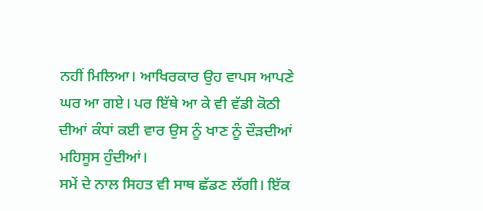ਨਹੀਂ ਮਿਲਿਆ। ਆਖਿਰਕਾਰ ਉਹ ਵਾਪਸ ਆਪਣੇ ਘਰ ਆ ਗਏ। ਪਰ ਇੱਥੇ ਆ ਕੇ ਵੀ ਵੱਡੀ ਕੋਠੀ ਦੀਆਂ ਕੰਧਾਂ ਕਈ ਵਾਰ ਉਸ ਨੂੰ ਖਾਣ ਨੂੰ ਦੌੜਦੀਆਂ ਮਹਿਸੂਸ ਹੁੰਦੀਆਂ।
ਸਮੇਂ ਦੇ ਨਾਲ ਸਿਹਤ ਵੀ ਸਾਥ ਛੱਡਣ ਲੱਗੀ। ਇੱਕ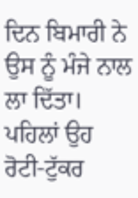ਦਿਨ ਬਿਮਾਰੀ ਨੇ ਉਸ ਨੂੰ ਮੰਜੇ ਨਾਲ ਲਾ ਦਿੱਤਾ। ਪਹਿਲਾਂ ਉਹ ਰੋਟੀ-ਟੁੱਕਰ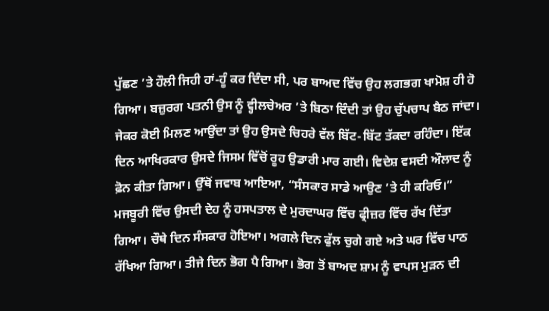ਪੁੱਛਣ ’ਤੇ ਹੌਲੀ ਜਿਹੀ ਹਾਂ-ਹੂੰ ਕਰ ਦਿੰਦਾ ਸੀ, ਪਰ ਬਾਅਦ ਵਿੱਚ ਉਹ ਲਗਭਗ ਖਾਮੋਸ਼ ਹੀ ਹੋ ਗਿਆ। ਬਜ਼ੁਰਗ ਪਤਨੀ ਉਸ ਨੂੰ ਵ੍ਹੀਲਚੇਅਰ ’ਤੇ ਬਿਠਾ ਦਿੰਦੀ ਤਾਂ ਉਹ ਚੁੱਪਚਾਪ ਬੈਠ ਜਾਂਦਾ। ਜੇਕਰ ਕੋਈ ਮਿਲਣ ਆਉਂਦਾ ਤਾਂ ਉਹ ਉਸਦੇ ਚਿਹਰੇ ਵੱਲ ਬਿੱਟ-ਬਿੱਟ ਤੱਕਦਾ ਰਹਿੰਦਾ। ਇੱਕ ਦਿਨ ਆਖਿਰਕਾਰ ਉਸਦੇ ਜਿਸਮ ਵਿੱਚੋਂ ਰੂਹ ਉਡਾਰੀ ਮਾਰ ਗਈ। ਵਿਦੇਸ਼ ਵਸਦੀ ਔਲਾਦ ਨੂੰ ਫ਼ੋਨ ਕੀਤਾ ਗਿਆ। ਉੱਥੋਂ ਜਵਾਬ ਆਇਆ, “ਸੰਸਕਾਰ ਸਾਡੇ ਆਉਣ ’ਤੇ ਹੀ ਕਰਿਓ।” ਮਜਬੂਰੀ ਵਿੱਚ ਉਸਦੀ ਦੇਹ ਨੂੰ ਹਸਪਤਾਲ ਦੇ ਮੁਰਦਾਘਰ ਵਿੱਚ ਫ੍ਰੀਜ਼ਰ ਵਿੱਚ ਰੱਖ ਦਿੱਤਾ ਗਿਆ। ਚੌਥੇ ਦਿਨ ਸੰਸਕਾਰ ਹੋਇਆ। ਅਗਲੇ ਦਿਨ ਫੁੱਲ ਚੁਗੇ ਗਏ ਅਤੇ ਘਰ ਵਿੱਚ ਪਾਠ ਰੱਖਿਆ ਗਿਆ। ਤੀਜੇ ਦਿਨ ਭੋਗ ਪੈ ਗਿਆ। ਭੋਗ ਤੋਂ ਬਾਅਦ ਸ਼ਾਮ ਨੂੰ ਵਾਪਸ ਮੁੜਨ ਦੀ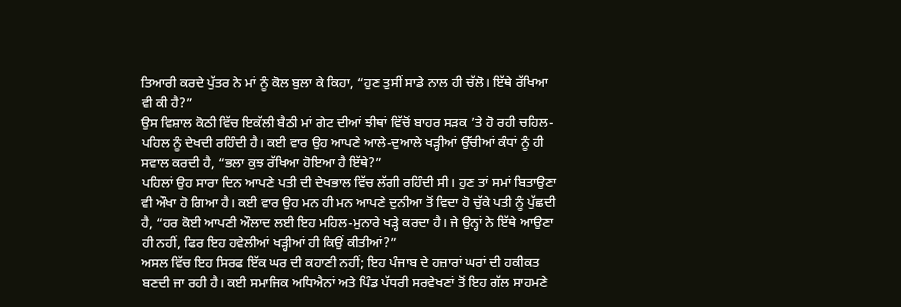ਤਿਆਰੀ ਕਰਦੇ ਪੁੱਤਰ ਨੇ ਮਾਂ ਨੂੰ ਕੋਲ ਬੁਲਾ ਕੇ ਕਿਹਾ, “ਹੁਣ ਤੁਸੀਂ ਸਾਡੇ ਨਾਲ ਹੀ ਚੱਲੋ। ਇੱਥੇ ਰੱਖਿਆ ਵੀ ਕੀ ਹੈ?”
ਉਸ ਵਿਸ਼ਾਲ ਕੋਠੀ ਵਿੱਚ ਇਕੱਲੀ ਬੈਠੀ ਮਾਂ ਗੇਟ ਦੀਆਂ ਝੀਥਾਂ ਵਿੱਚੋਂ ਬਾਹਰ ਸੜਕ ’ਤੇ ਹੋ ਰਹੀ ਚਹਿਲ-ਪਹਿਲ ਨੂੰ ਦੇਖਦੀ ਰਹਿੰਦੀ ਹੈ। ਕਈ ਵਾਰ ਉਹ ਆਪਣੇ ਆਲੇ-ਦੁਆਲੇ ਖੜ੍ਹੀਆਂ ਉੱਚੀਆਂ ਕੰਧਾਂ ਨੂੰ ਹੀ ਸਵਾਲ ਕਰਦੀ ਹੈ, “ਭਲਾ ਕੁਝ ਰੱਖਿਆ ਹੋਇਆ ਹੈ ਇੱਥੇ?”
ਪਹਿਲਾਂ ਉਹ ਸਾਰਾ ਦਿਨ ਆਪਣੇ ਪਤੀ ਦੀ ਦੇਖਭਾਲ ਵਿੱਚ ਲੱਗੀ ਰਹਿੰਦੀ ਸੀ। ਹੁਣ ਤਾਂ ਸਮਾਂ ਬਿਤਾਉਣਾ ਵੀ ਔਖਾ ਹੋ ਗਿਆ ਹੈ। ਕਈ ਵਾਰ ਉਹ ਮਨ ਹੀ ਮਨ ਆਪਣੇ ਦੁਨੀਆ ਤੋਂ ਵਿਦਾ ਹੋ ਚੁੱਕੇ ਪਤੀ ਨੂੰ ਪੁੱਛਦੀ ਹੈ, “ਹਰ ਕੋਈ ਆਪਣੀ ਔਲਾਦ ਲਈ ਇਹ ਮਹਿਲ-ਮੁਨਾਰੇ ਖੜ੍ਹੇ ਕਰਦਾ ਹੈ। ਜੇ ਉਨ੍ਹਾਂ ਨੇ ਇੱਥੇ ਆਉਣਾ ਹੀ ਨਹੀਂ, ਫਿਰ ਇਹ ਹਵੇਲੀਆਂ ਖੜ੍ਹੀਆਂ ਹੀ ਕਿਉਂ ਕੀਤੀਆਂ?”
ਅਸਲ ਵਿੱਚ ਇਹ ਸਿਰਫ ਇੱਕ ਘਰ ਦੀ ਕਹਾਣੀ ਨਹੀਂ; ਇਹ ਪੰਜਾਬ ਦੇ ਹਜ਼ਾਰਾਂ ਘਰਾਂ ਦੀ ਹਕੀਕਤ ਬਣਦੀ ਜਾ ਰਹੀ ਹੈ। ਕਈ ਸਮਾਜਿਕ ਅਧਿਐਨਾਂ ਅਤੇ ਪਿੰਡ ਪੱਧਰੀ ਸਰਵੇਖਣਾਂ ਤੋਂ ਇਹ ਗੱਲ ਸਾਹਮਣੇ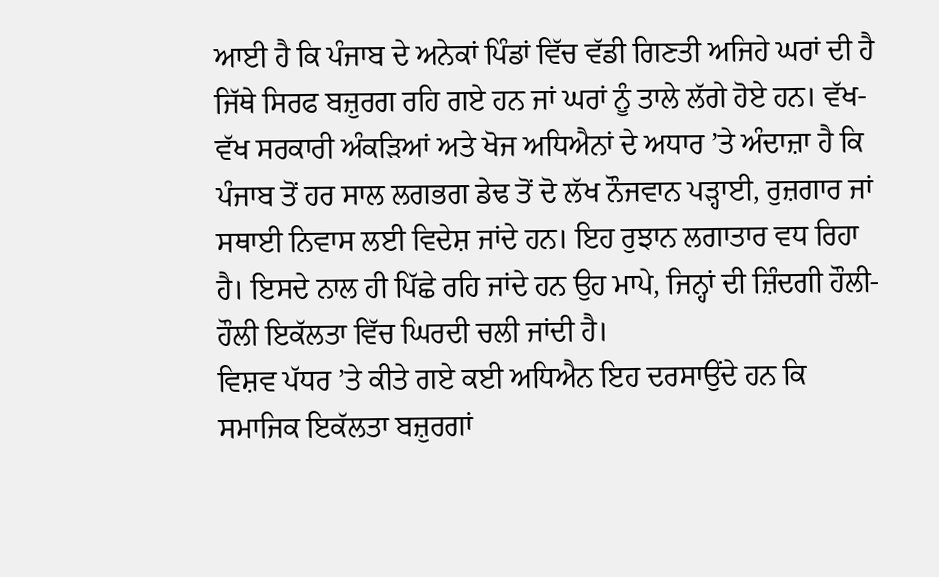ਆਈ ਹੈ ਕਿ ਪੰਜਾਬ ਦੇ ਅਨੇਕਾਂ ਪਿੰਡਾਂ ਵਿੱਚ ਵੱਡੀ ਗਿਣਤੀ ਅਜਿਹੇ ਘਰਾਂ ਦੀ ਹੈ ਜਿੱਥੇ ਸਿਰਫ ਬਜ਼ੁਰਗ ਰਹਿ ਗਏ ਹਨ ਜਾਂ ਘਰਾਂ ਨੂੰ ਤਾਲੇ ਲੱਗੇ ਹੋਏ ਹਨ। ਵੱਖ-ਵੱਖ ਸਰਕਾਰੀ ਅੰਕੜਿਆਂ ਅਤੇ ਖੋਜ ਅਧਿਐਨਾਂ ਦੇ ਅਧਾਰ ’ਤੇ ਅੰਦਾਜ਼ਾ ਹੈ ਕਿ ਪੰਜਾਬ ਤੋਂ ਹਰ ਸਾਲ ਲਗਭਗ ਡੇਢ ਤੋਂ ਦੋ ਲੱਖ ਨੌਜਵਾਨ ਪੜ੍ਹਾਈ, ਰੁਜ਼ਗਾਰ ਜਾਂ ਸਥਾਈ ਨਿਵਾਸ ਲਈ ਵਿਦੇਸ਼ ਜਾਂਦੇ ਹਨ। ਇਹ ਰੁਝਾਨ ਲਗਾਤਾਰ ਵਧ ਰਿਹਾ ਹੈ। ਇਸਦੇ ਨਾਲ ਹੀ ਪਿੱਛੇ ਰਹਿ ਜਾਂਦੇ ਹਨ ਉਹ ਮਾਪੇ, ਜਿਨ੍ਹਾਂ ਦੀ ਜ਼ਿੰਦਗੀ ਹੌਲੀ-ਹੌਲੀ ਇਕੱਲਤਾ ਵਿੱਚ ਘਿਰਦੀ ਚਲੀ ਜਾਂਦੀ ਹੈ।
ਵਿਸ਼ਵ ਪੱਧਰ ’ਤੇ ਕੀਤੇ ਗਏ ਕਈ ਅਧਿਐਨ ਇਹ ਦਰਸਾਉਂਦੇ ਹਨ ਕਿ ਸਮਾਜਿਕ ਇਕੱਲਤਾ ਬਜ਼ੁਰਗਾਂ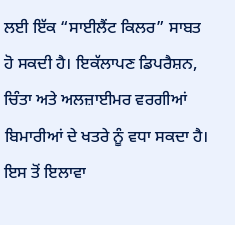ਲਈ ਇੱਕ “ਸਾਈਲੈਂਟ ਕਿਲਰ” ਸਾਬਤ ਹੋ ਸਕਦੀ ਹੈ। ਇਕੱਲਾਪਣ ਡਿਪਰੈਸ਼ਨ, ਚਿੰਤਾ ਅਤੇ ਅਲਜ਼ਾਈਮਰ ਵਰਗੀਆਂ ਬਿਮਾਰੀਆਂ ਦੇ ਖਤਰੇ ਨੂੰ ਵਧਾ ਸਕਦਾ ਹੈ। ਇਸ ਤੋਂ ਇਲਾਵਾ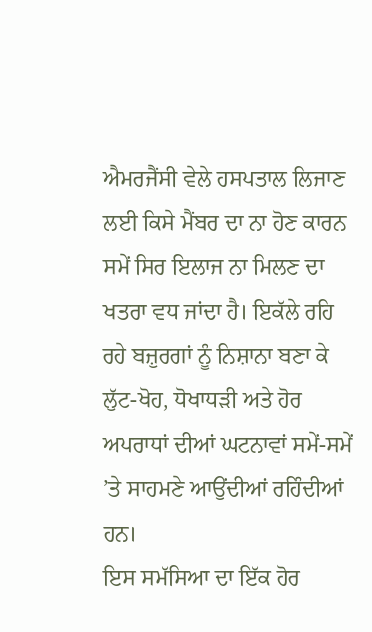ਐਮਰਜੈਂਸੀ ਵੇਲੇ ਹਸਪਤਾਲ ਲਿਜਾਣ ਲਈ ਕਿਸੇ ਮੈਂਬਰ ਦਾ ਨਾ ਹੋਣ ਕਾਰਨ ਸਮੇਂ ਸਿਰ ਇਲਾਜ ਨਾ ਮਿਲਣ ਦਾ ਖਤਰਾ ਵਧ ਜਾਂਦਾ ਹੈ। ਇਕੱਲੇ ਰਹਿ ਰਹੇ ਬਜ਼ੁਰਗਾਂ ਨੂੰ ਨਿਸ਼ਾਨਾ ਬਣਾ ਕੇ ਲੁੱਟ-ਖੋਹ, ਧੋਖਾਧੜੀ ਅਤੇ ਹੋਰ ਅਪਰਾਧਾਂ ਦੀਆਂ ਘਟਨਾਵਾਂ ਸਮੇਂ-ਸਮੇਂ ’ਤੇ ਸਾਹਮਣੇ ਆਉਂਦੀਆਂ ਰਹਿੰਦੀਆਂ ਹਨ।
ਇਸ ਸਮੱਸਿਆ ਦਾ ਇੱਕ ਹੋਰ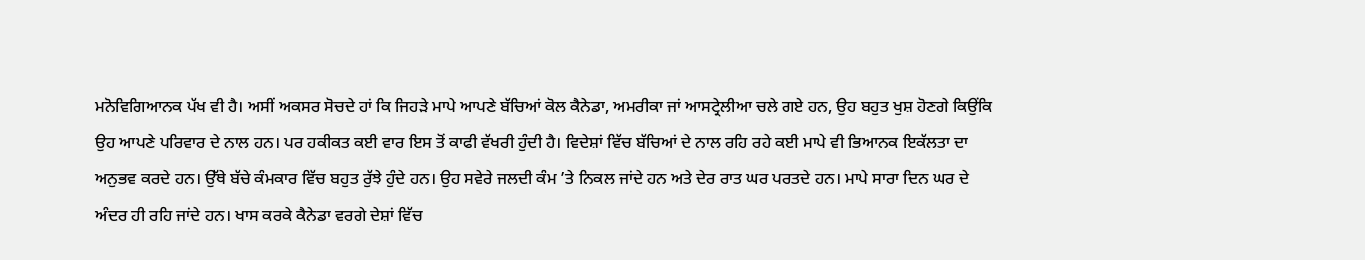ਮਨੋਵਿਗਿਆਨਕ ਪੱਖ ਵੀ ਹੈ। ਅਸੀਂ ਅਕਸਰ ਸੋਚਦੇ ਹਾਂ ਕਿ ਜਿਹੜੇ ਮਾਪੇ ਆਪਣੇ ਬੱਚਿਆਂ ਕੋਲ ਕੈਨੇਡਾ, ਅਮਰੀਕਾ ਜਾਂ ਆਸਟ੍ਰੇਲੀਆ ਚਲੇ ਗਏ ਹਨ, ਉਹ ਬਹੁਤ ਖੁਸ਼ ਹੋਣਗੇ ਕਿਉਂਕਿ ਉਹ ਆਪਣੇ ਪਰਿਵਾਰ ਦੇ ਨਾਲ ਹਨ। ਪਰ ਹਕੀਕਤ ਕਈ ਵਾਰ ਇਸ ਤੋਂ ਕਾਫੀ ਵੱਖਰੀ ਹੁੰਦੀ ਹੈ। ਵਿਦੇਸ਼ਾਂ ਵਿੱਚ ਬੱਚਿਆਂ ਦੇ ਨਾਲ ਰਹਿ ਰਹੇ ਕਈ ਮਾਪੇ ਵੀ ਭਿਆਨਕ ਇਕੱਲਤਾ ਦਾ ਅਨੁਭਵ ਕਰਦੇ ਹਨ। ਉੱਥੇ ਬੱਚੇ ਕੰਮਕਾਰ ਵਿੱਚ ਬਹੁਤ ਰੁੱਝੇ ਹੁੰਦੇ ਹਨ। ਉਹ ਸਵੇਰੇ ਜਲਦੀ ਕੰਮ ’ਤੇ ਨਿਕਲ ਜਾਂਦੇ ਹਨ ਅਤੇ ਦੇਰ ਰਾਤ ਘਰ ਪਰਤਦੇ ਹਨ। ਮਾਪੇ ਸਾਰਾ ਦਿਨ ਘਰ ਦੇ ਅੰਦਰ ਹੀ ਰਹਿ ਜਾਂਦੇ ਹਨ। ਖਾਸ ਕਰਕੇ ਕੈਨੇਡਾ ਵਰਗੇ ਦੇਸ਼ਾਂ ਵਿੱਚ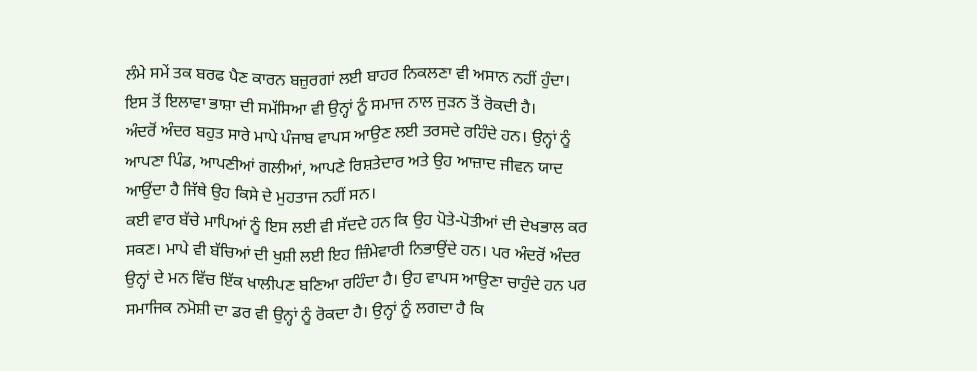ਲੰਮੇ ਸਮੇਂ ਤਕ ਬਰਫ ਪੈਣ ਕਾਰਨ ਬਜ਼ੁਰਗਾਂ ਲਈ ਬਾਹਰ ਨਿਕਲਣਾ ਵੀ ਅਸਾਨ ਨਹੀਂ ਹੁੰਦਾ। ਇਸ ਤੋਂ ਇਲਾਵਾ ਭਾਸ਼ਾ ਦੀ ਸਮੱਸਿਆ ਵੀ ਉਨ੍ਹਾਂ ਨੂੰ ਸਮਾਜ ਨਾਲ ਜੁੜਨ ਤੋਂ ਰੋਕਦੀ ਹੈ।
ਅੰਦਰੋਂ ਅੰਦਰ ਬਹੁਤ ਸਾਰੇ ਮਾਪੇ ਪੰਜਾਬ ਵਾਪਸ ਆਉਣ ਲਈ ਤਰਸਦੇ ਰਹਿੰਦੇ ਹਨ। ਉਨ੍ਹਾਂ ਨੂੰ ਆਪਣਾ ਪਿੰਡ, ਆਪਣੀਆਂ ਗਲੀਆਂ, ਆਪਣੇ ਰਿਸ਼ਤੇਦਾਰ ਅਤੇ ਉਹ ਆਜ਼ਾਦ ਜੀਵਨ ਯਾਦ ਆਉਂਦਾ ਹੈ ਜਿੱਥੇ ਉਹ ਕਿਸੇ ਦੇ ਮੁਹਤਾਜ ਨਹੀਂ ਸਨ।
ਕਈ ਵਾਰ ਬੱਚੇ ਮਾਪਿਆਂ ਨੂੰ ਇਸ ਲਈ ਵੀ ਸੱਦਦੇ ਹਨ ਕਿ ਉਹ ਪੋਤੇ-ਪੋਤੀਆਂ ਦੀ ਦੇਖਭਾਲ ਕਰ ਸਕਣ। ਮਾਪੇ ਵੀ ਬੱਚਿਆਂ ਦੀ ਖੁਸ਼ੀ ਲਈ ਇਹ ਜ਼ਿੰਮੇਵਾਰੀ ਨਿਭਾਉਂਦੇ ਹਨ। ਪਰ ਅੰਦਰੋਂ ਅੰਦਰ ਉਨ੍ਹਾਂ ਦੇ ਮਨ ਵਿੱਚ ਇੱਕ ਖਾਲੀਪਣ ਬਣਿਆ ਰਹਿੰਦਾ ਹੈ। ਉਹ ਵਾਪਸ ਆਉਣਾ ਚਾਹੁੰਦੇ ਹਨ ਪਰ ਸਮਾਜਿਕ ਨਮੋਸ਼ੀ ਦਾ ਡਰ ਵੀ ਉਨ੍ਹਾਂ ਨੂੰ ਰੋਕਦਾ ਹੈ। ਉਨ੍ਹਾਂ ਨੂੰ ਲਗਦਾ ਹੈ ਕਿ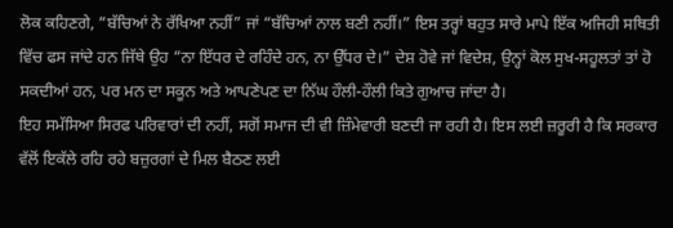ਲੋਕ ਕਹਿਣਗੇ, “ਬੱਚਿਆਂ ਨੇ ਰੱਖਿਆ ਨਹੀਂ” ਜਾਂ “ਬੱਚਿਆਂ ਨਾਲ ਬਣੀ ਨਹੀਂ।” ਇਸ ਤਰ੍ਹਾਂ ਬਹੁਤ ਸਾਰੇ ਮਾਪੇ ਇੱਕ ਅਜਿਹੀ ਸਥਿਤੀ ਵਿੱਚ ਫਸ ਜਾਂਦੇ ਹਨ ਜਿੱਥੇ ਉਹ “ਨਾ ਇੱਧਰ ਦੇ ਰਹਿੰਦੇ ਹਨ, ਨਾ ਉੱਧਰ ਦੇ।” ਦੇਸ਼ ਹੋਵੇ ਜਾਂ ਵਿਦੇਸ਼, ਉਨ੍ਹਾਂ ਕੋਲ ਸੁਖ-ਸਹੂਲਤਾਂ ਤਾਂ ਹੋ ਸਕਦੀਆਂ ਹਨ, ਪਰ ਮਨ ਦਾ ਸਕੂਨ ਅਤੇ ਆਪਣੇਪਣ ਦਾ ਨਿੱਘ ਹੌਲੀ-ਹੌਲੀ ਕਿਤੇ ਗੁਆਚ ਜਾਂਦਾ ਹੈ।
ਇਹ ਸਮੱਸਿਆ ਸਿਰਫ ਪਰਿਵਾਰਾਂ ਦੀ ਨਹੀਂ, ਸਗੋਂ ਸਮਾਜ ਦੀ ਵੀ ਜ਼ਿੰਮੇਵਾਰੀ ਬਣਦੀ ਜਾ ਰਹੀ ਹੈ। ਇਸ ਲਈ ਜ਼ਰੂਰੀ ਹੈ ਕਿ ਸਰਕਾਰ ਵੱਲੋਂ ਇਕੱਲੇ ਰਹਿ ਰਹੇ ਬਜ਼ੁਰਗਾਂ ਦੇ ਮਿਲ ਬੈਠਣ ਲਈ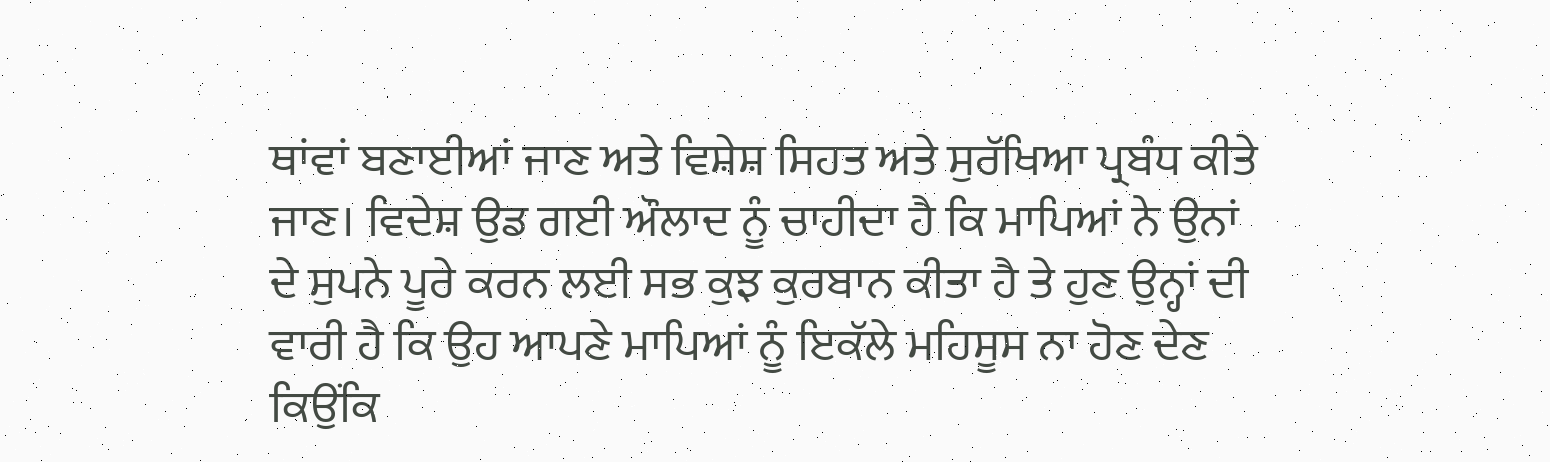ਥਾਂਵਾਂ ਬਣਾਈਆਂ ਜਾਣ ਅਤੇ ਵਿਸ਼ੇਸ਼ ਸਿਹਤ ਅਤੇ ਸੁਰੱਖਿਆ ਪ੍ਰਬੰਧ ਕੀਤੇ ਜਾਣ। ਵਿਦੇਸ਼ ਉਡ ਗਈ ਔਲਾਦ ਨੂੰ ਚਾਹੀਦਾ ਹੈ ਕਿ ਮਾਪਿਆਂ ਨੇ ਉਨਾਂ ਦੇ ਸੁਪਨੇ ਪੂਰੇ ਕਰਨ ਲਈ ਸਭ ਕੁਝ ਕੁਰਬਾਨ ਕੀਤਾ ਹੈ ਤੇ ਹੁਣ ਉਨ੍ਹਾਂ ਦੀ ਵਾਰੀ ਹੈ ਕਿ ਉਹ ਆਪਣੇ ਮਾਪਿਆਂ ਨੂੰ ਇਕੱਲੇ ਮਹਿਸੂਸ ਨਾ ਹੋਣ ਦੇਣ ਕਿਉਂਕਿ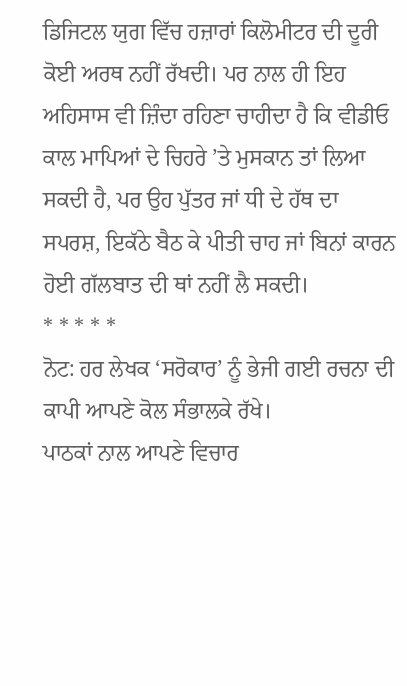ਡਿਜਿਟਲ ਯੁਗ ਵਿੱਚ ਹਜ਼ਾਰਾਂ ਕਿਲੋਮੀਟਰ ਦੀ ਦੂਰੀ ਕੋਈ ਅਰਥ ਨਹੀਂ ਰੱਖਦੀ। ਪਰ ਨਾਲ ਹੀ ਇਹ ਅਹਿਸਾਸ ਵੀ ਜ਼ਿੰਦਾ ਰਹਿਣਾ ਚਾਹੀਦਾ ਹੈ ਕਿ ਵੀਡੀਓ ਕਾਲ ਮਾਪਿਆਂ ਦੇ ਚਿਹਰੇ ’ਤੇ ਮੁਸਕਾਨ ਤਾਂ ਲਿਆ ਸਕਦੀ ਹੈ, ਪਰ ਉਹ ਪੁੱਤਰ ਜਾਂ ਧੀ ਦੇ ਹੱਥ ਦਾ ਸਪਰਸ਼, ਇਕੱਠੇ ਬੈਠ ਕੇ ਪੀਤੀ ਚਾਹ ਜਾਂ ਬਿਨਾਂ ਕਾਰਨ ਹੋਈ ਗੱਲਬਾਤ ਦੀ ਥਾਂ ਨਹੀਂ ਲੈ ਸਕਦੀ।
* * * * *
ਨੋਟ: ਹਰ ਲੇਖਕ ‘ਸਰੋਕਾਰ’ ਨੂੰ ਭੇਜੀ ਗਈ ਰਚਨਾ ਦੀ ਕਾਪੀ ਆਪਣੇ ਕੋਲ ਸੰਭਾਲਕੇ ਰੱਖੇ।
ਪਾਠਕਾਂ ਨਾਲ ਆਪਣੇ ਵਿਚਾਰ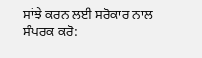ਸਾਂਝੇ ਕਰਨ ਲਈ ਸਰੋਕਾਰ ਨਾਲ ਸੰਪਰਕ ਕਰੋ: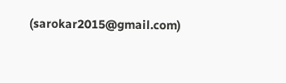(sarokar2015@gmail.com)